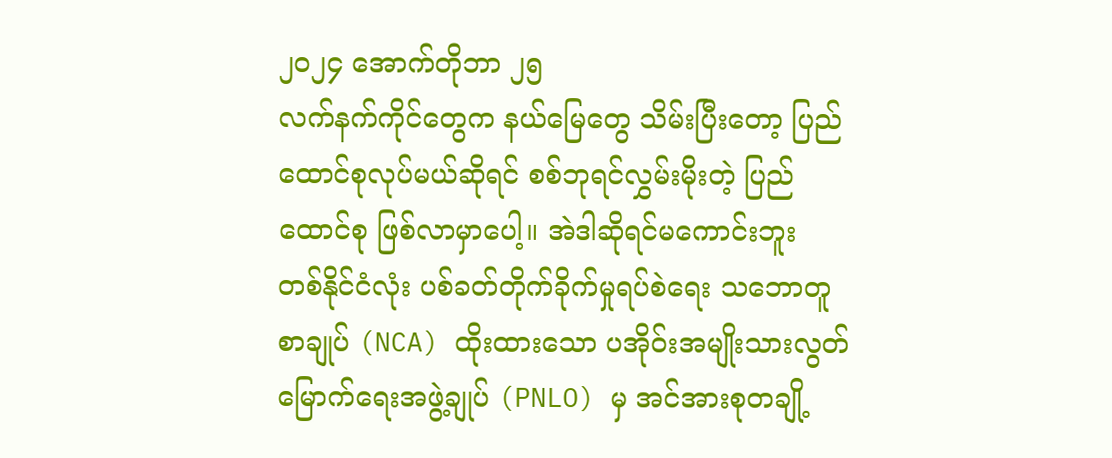၂၀၂၄ အောက်တိုဘာ ၂၅
လက်နက်ကိုင်တွေက နယ်မြေတွေ သိမ်းပြီးတော့ ပြည်ထောင်စုလုပ်မယ်ဆိုရင် စစ်ဘုရင်လွှမ်းမိုးတဲ့ ပြည်ထောင်စု ဖြစ်လာမှာပေါ့။ အဲဒါဆိုရင်မကောင်းဘူး
တစ်နိုင်ငံလုံး ပစ်ခတ်တိုက်ခိုက်မှုရပ်စဲရေး သဘောတူစာချုပ် (NCA) ထိုးထားသော ပအိုဝ်းအမျိုးသားလွတ်မြောက်ရေးအဖွဲ့ချုပ် (PNLO) မှ အင်အားစုတချို့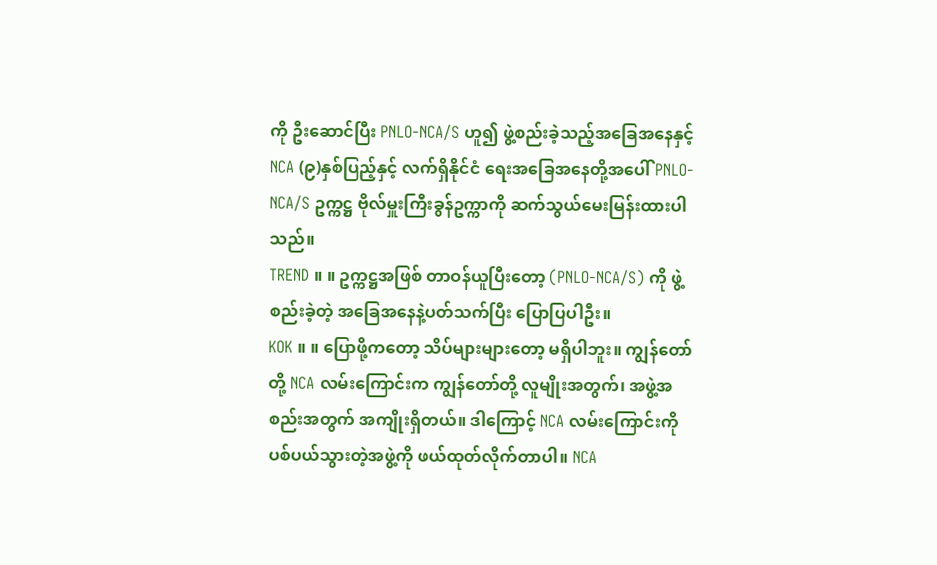ကို ဦးဆောင်ပြီး PNLO-NCA/S ဟူ၍ ဖွဲ့စည်းခဲ့သည့်အခြေအနေနှင့် NCA (၉)နှစ်ပြည့်နှင့် လက်ရှိနိုင်ငံ ရေးအခြေအနေတို့အပေါ် PNLO-NCA/S ဥက္ကဋ္ဌ ဗိုလ်မှူးကြီးခွန်ဥက္ကာကို ဆက်သွယ်မေးမြန်းထားပါသည်။
TREND ။ ။ ဥက္ကဋ္ဌအဖြစ် တာဝန်ယူပြီးတော့ (PNLO-NCA/S) ကို ဖွဲ့စည်းခဲ့တဲ့ အခြေအနေနဲ့ပတ်သက်ပြီး ပြောပြပါဦး။
KOK ။ ။ ပြောဖို့ကတော့ သိပ်များများတော့ မရှိပါဘူး။ ကျွန်တော်တို့ NCA လမ်းကြောင်းက ကျွန်တော်တို့ လူမျိုးအတွက်၊ အဖွဲ့အစည်းအတွက် အကျိုးရှိတယ်။ ဒါကြောင့် NCA လမ်းကြောင်းကို ပစ်ပယ်သွားတဲ့အဖွဲ့ကို ဖယ်ထုတ်လိုက်တာပါ။ NCA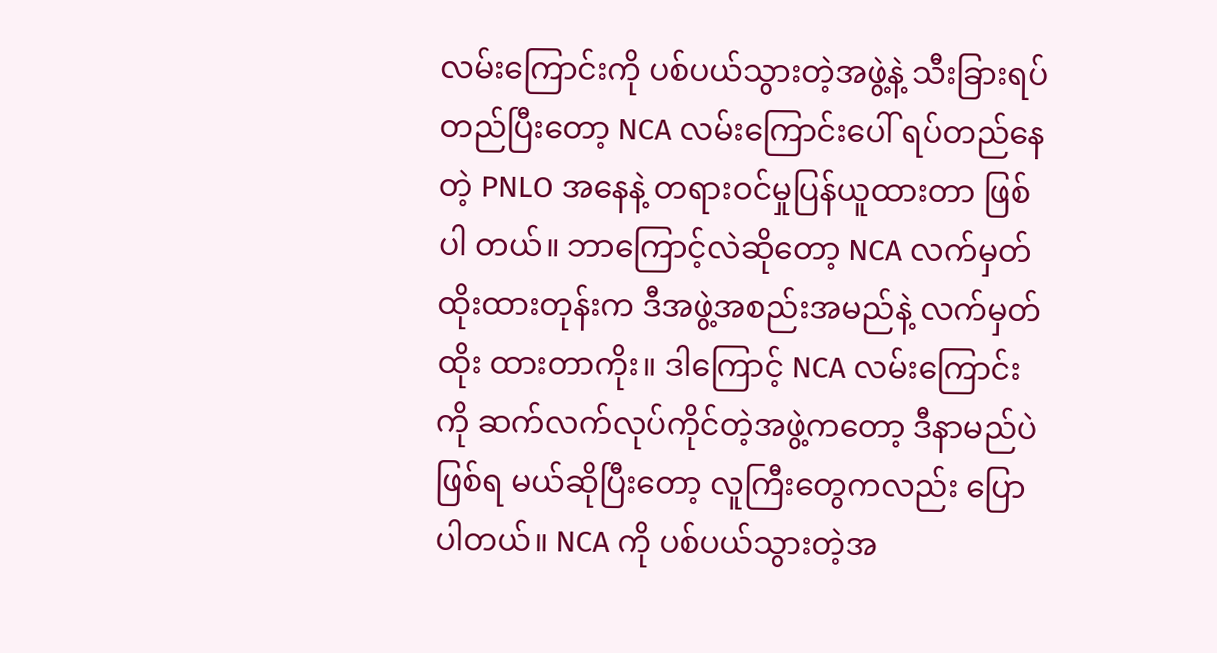လမ်းကြောင်းကို ပစ်ပယ်သွားတဲ့အဖွဲ့နဲ့ သီးခြားရပ်တည်ပြီးတော့ NCA လမ်းကြောင်းပေါ် ရပ်တည်နေတဲ့ PNLO အနေနဲ့ တရားဝင်မှုပြန်ယူထားတာ ဖြစ်ပါ တယ်။ ဘာကြောင့်လဲဆိုတော့ NCA လက်မှတ်ထိုးထားတုန်းက ဒီအဖွဲ့အစည်းအမည်နဲ့ လက်မှတ်ထိုး ထားတာကိုး။ ဒါကြောင့် NCA လမ်းကြောင်းကို ဆက်လက်လုပ်ကိုင်တဲ့အဖွဲ့ကတော့ ဒီနာမည်ပဲဖြစ်ရ မယ်ဆိုပြီးတော့ လူကြီးတွေကလည်း ပြောပါတယ်။ NCA ကို ပစ်ပယ်သွားတဲ့အ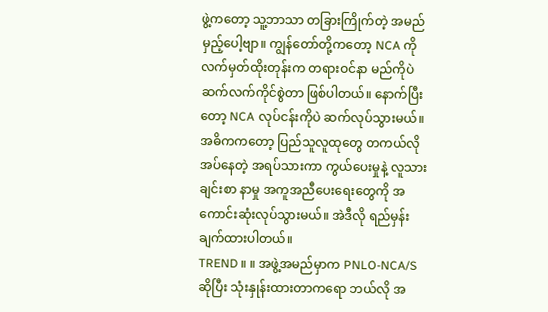ဖွဲ့ကတော့ သူ့ဘာသာ တခြားကြိုက်တဲ့ အမည်မှည့်ပေါ့ဗျာ။ ကျွန်တော်တို့ကတော့ NCA ကို လက်မှတ်ထိုးတုန်းက တရားဝင်နာ မည်ကိုပဲ ဆက်လက်ကိုင်စွဲတာ ဖြစ်ပါတယ်။ နောက်ပြီးတော့ NCA လုပ်ငန်းကိုပဲ ဆက်လုပ်သွားမယ်။ အဓိကကတော့ ပြည်သူလူထုတွေ တကယ်လိုအပ်နေတဲ့ အရပ်သားကာ ကွယ်ပေးမှုနဲ့ လူသားချင်းစာ နာမှု အကူအညီပေးရေးတွေကို အကောင်းဆုံးလုပ်သွားမယ်။ အဲဒီလို ရည်မှန်းချက်ထားပါတယ်။
TREND ။ ။ အဖွဲ့အမည်မှာက PNLO-NCA/S ဆိုပြီး သုံးနှုန်းထားတာကရော ဘယ်လို အ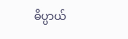ဓိပ္ပာယ်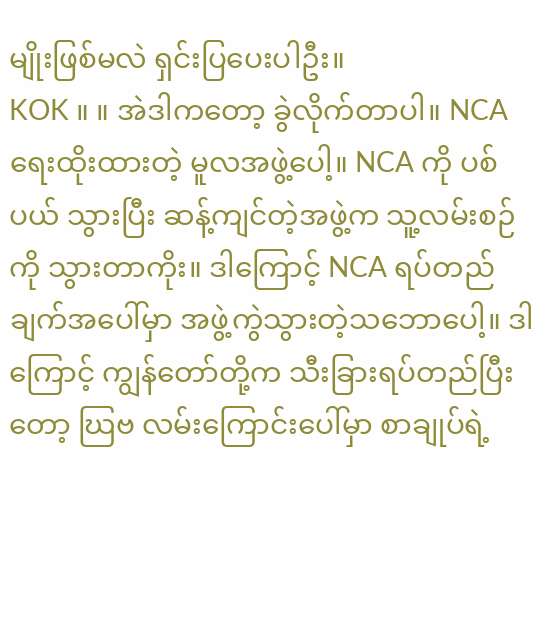မျိုးဖြစ်မလဲ ရှင်းပြပေးပါဦး။
KOK ။ ။ အဲဒါကတော့ ခွဲလိုက်တာပါ။ NCA ရေးထိုးထားတဲ့ မူလအဖွဲ့ပေါ့။ NCA ကို ပစ်ပယ် သွားပြီး ဆန့်ကျင်တဲ့အဖွဲ့က သူ့လမ်းစဉ်ကို သွားတာကိုး။ ဒါကြောင့် NCA ရပ်တည်ချက်အပေါ်မှာ အဖွဲ့ကွဲသွားတဲ့သဘောပေါ့။ ဒါကြောင့် ကျွန်တော်တို့က သီးခြားရပ်တည်ပြီးတော့ ဃြဗ လမ်းကြောင်းပေါ်မှာ စာချုပ်ရဲ့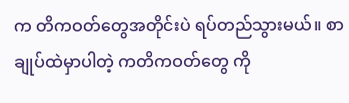က တိကဝတ်တွေအတိုင်းပဲ ရပ်တည်သွားမယ်။ စာချုပ်ထဲမှာပါတဲ့ ကတိကဝတ်တွေ ကို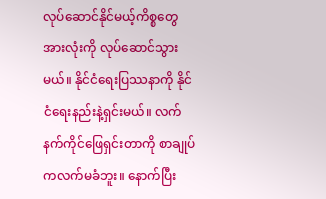လုပ်ဆောင်နိုင်မယ့်ကိစ္စတွေ အားလုံးကို လုပ်ဆောင်သွားမယ်။ နိုင်ငံရေးပြဿနာကို နိုင်ငံရေးနည်းနဲ့ရှင်းမယ်။ လက်နက်ကိုင်ဖြေရှင်းတာကို စာချုပ်ကလက်မခံဘူး။ နောက်ပြီး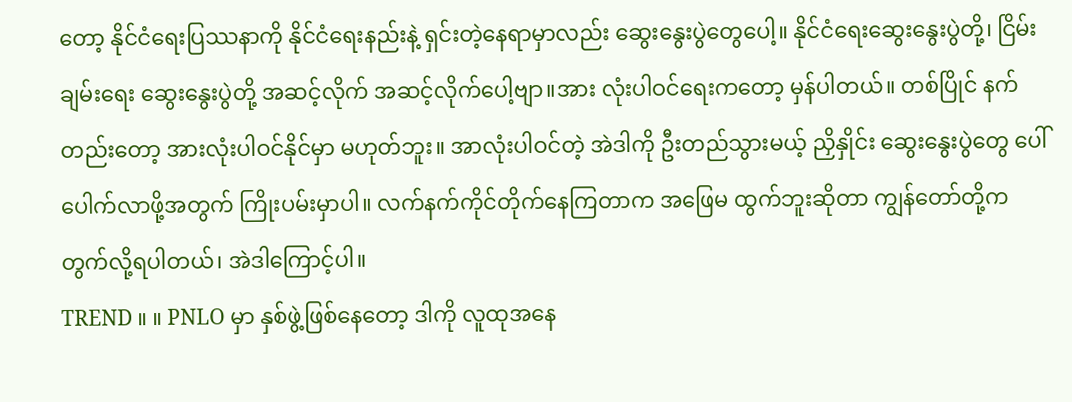တော့ နိုင်ငံရေးပြဿနာကို နိုင်ငံရေးနည်းနဲ့ ရှင်းတဲ့နေရာမှာလည်း ဆွေးနွေးပွဲတွေပေါ့။ နိုင်ငံရေးဆွေးနွေးပွဲတို့၊ ငြိမ်းချမ်းရေး ဆွေးနွေးပွဲတို့ အဆင့်လိုက် အဆင့်လိုက်ပေါ့ဗျာ။အား လုံးပါဝင်ရေးကတော့ မှန်ပါတယ်။ တစ်ပြိုင် နက်တည်းတော့ အားလုံးပါဝင်နိုင်မှာ မဟုတ်ဘူး။ အာလုံးပါဝင်တဲ့ အဲဒါကို ဦးတည်သွားမယ့် ညှိနှိုင်း ဆွေးနွေးပွဲတွေ ပေါ်ပေါက်လာဖို့အတွက် ကြိုးပမ်းမှာပါ။ လက်နက်ကိုင်တိုက်နေကြတာက အဖြေမ ထွက်ဘူးဆိုတာ ကျွန်တော်တို့က တွက်လို့ရပါတယ်၊ အဲဒါကြောင့်ပါ။
TREND ။ ။ PNLO မှာ နှစ်ဖွဲ့ဖြစ်နေတော့ ဒါကို လူထုအနေ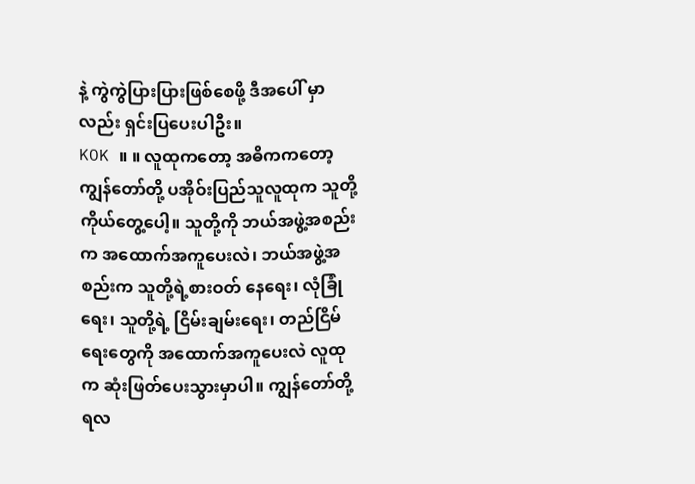နဲ့ ကွဲကွဲပြားပြားဖြစ်စေဖို့ ဒီအပေါ် မှာလည်း ရှင်းပြပေးပါဦး။
KOK ။ ။ လူထုကတော့ အဓိကကတော့ ကျွန်တော်တို့ ပအိုဝ်းပြည်သူလူထုက သူတို့ကိုယ်တွေ့ပေါ့။ သူတို့ကို ဘယ်အဖွဲ့အစည်းက အထောက်အကူပေးလဲ၊ ဘယ်အဖွဲ့အစည်းက သူတို့ရဲ့စားဝတ် နေရေး၊ လုံခြုံရေး၊ သူတို့ရဲ့ ငြိမ်းချမ်းရေး၊ တည်ငြိမ်ရေးတွေကို အထောက်အကူပေးလဲ လူထုက ဆုံးဖြတ်ပေးသွားမှာပါ။ ကျွန်တော်တို့ ရလ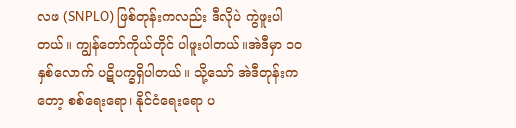လဖ (SNPLO) ဖြစ်တုန်းကလည်း ဒီလိုပဲ ကွဲဖူးပါတယ်။ ကျွန်တော်ကိုယ်တိုင် ပါဖူးပါတယ်။အဲဒီမှာ ၁၀ နှစ်လောက် ပဋိပက္ခရှိပါတယ်။ သို့သော် အဲဒီတုန်းကတော့ စစ်ရေးရော၊ နိုင်ငံရေးရော ပ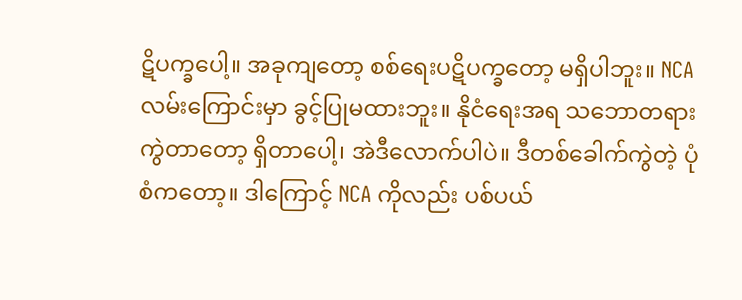ဋိပက္ခပေါ့။ အခုကျတော့ စစ်ရေးပဋိပက္ခတော့ မရှိပါဘူး။ NCA လမ်းကြောင်းမှာ ခွင့်ပြုမထားဘူး။ နိုငံရေးအရ သဘောတရားကွဲတာတော့ ရှိတာပေါ့၊ အဲဒီလောက်ပါပဲ။ ဒီတစ်ခေါက်ကွဲတဲ့ ပုံစံကတော့။ ဒါကြောင့် NCA ကိုလည်း ပစ်ပယ်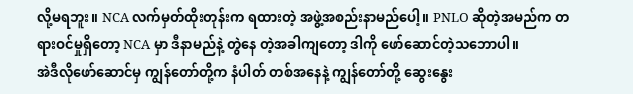လို့မရဘူး။ NCA လက်မှတ်ထိုးတုန်းက ရထားတဲ့ အဖွဲ့အစည်းနာမည်ပေါ့။ PNLO ဆိုတဲ့အမည်က တရားဝင်မှုရှိတော့ NCA မှာ ဒီနာမည်နဲ့ တွဲနေ တဲ့အခါကျတော့ ဒါကို ဖော်ဆောင်တဲ့သဘောပါ။
အဲဒီလိုဖော်ဆောင်မှ ကျွန်တော်တို့က နံပါတ် တစ်အနေနဲ့ ကျွန်တော်တို့ ဆွေးနွေး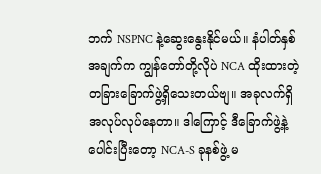ဘက် NSPNC နဲ့ဆွေးနွေးနိုင်မယ်။ နံပါတ်နှစ်အချက်က ကျွန်တော်တို့လိုပဲ NCA ထိုးထားတဲ့ တခြားခြောက်ဖွဲ့ရှိသေးတယ်ဗျ။ အခုလက်ရှိ အလုပ်လုပ်နေတာ။ ဒါကြောင့် ဒီခြောက်ဖွဲ့နဲ့ ပေါင်းပြီးတော့ NCA-S ခုနစ်ဖွဲ့ မ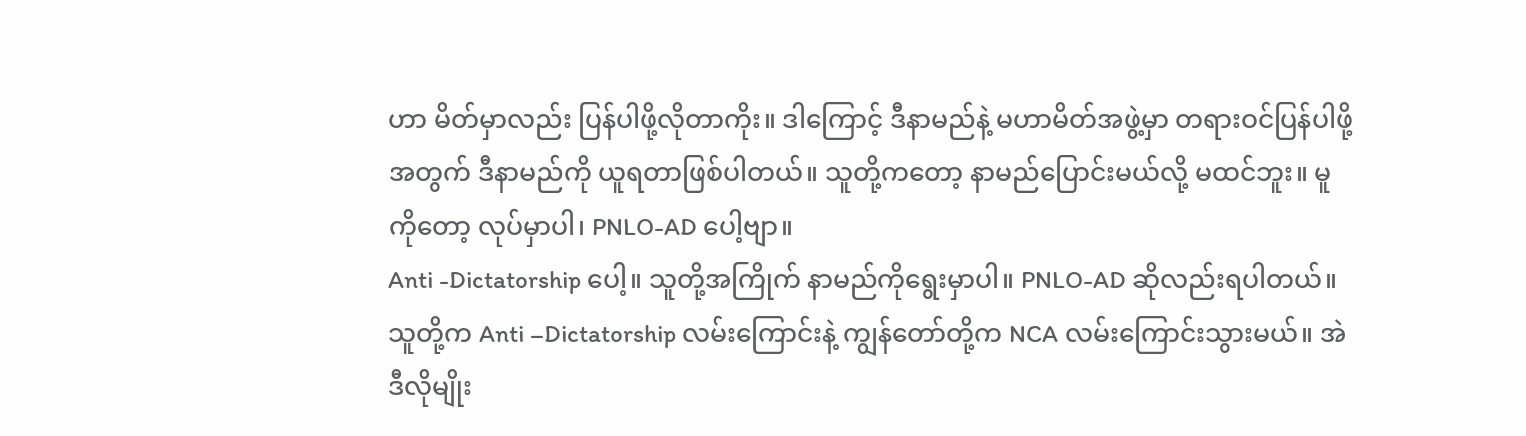ဟာ မိတ်မှာလည်း ပြန်ပါဖို့လိုတာကိုး။ ဒါကြောင့် ဒီနာမည်နဲ့ မဟာမိတ်အဖွဲ့မှာ တရားဝင်ပြန်ပါဖို့အတွက် ဒီနာမည်ကို ယူရတာဖြစ်ပါတယ်။ သူတို့ကတော့ နာမည်ပြောင်းမယ်လို့ မထင်ဘူး။ မူကိုတော့ လုပ်မှာပါ၊ PNLO-AD ပေါ့ဗျာ။
Anti -Dictatorship ပေါ့။ သူတို့အကြိုက် နာမည်ကိုရွေးမှာပါ။ PNLO-AD ဆိုလည်းရပါတယ်။သူတို့က Anti –Dictatorship လမ်းကြောင်းနဲ့ ကျွန်တော်တို့က NCA လမ်းကြောင်းသွားမယ်။ အဲဒီလိုမျိုး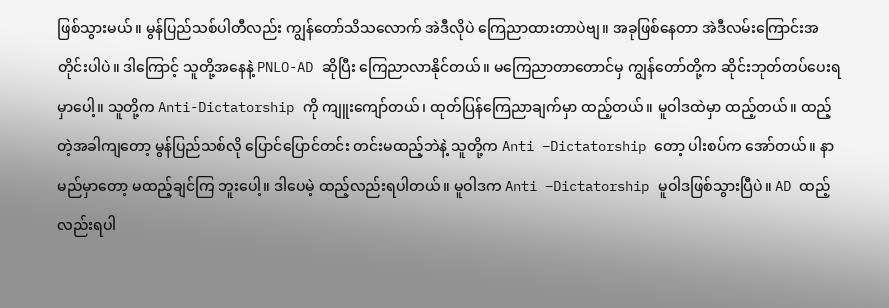ဖြစ်သွားမယ်။ မွန်ပြည်သစ်ပါတီလည်း ကျွန်တော်သိသလောက် အဲဒီလိုပဲ ကြေညာထားတာပဲဗျ။ အခုဖြစ်နေတာ အဲဒီလမ်းကြောင်းအတိုင်းပါပဲ။ ဒါကြောင့် သူတို့အနေနဲ့ PNLO-AD ဆိုပြီး ကြေညာလာနိုင်တယ်။ မကြေညာတာတောင်မှ ကျွန်တော်တို့က ဆိုင်းဘုတ်တပ်ပေးရမှာပေါ့။ သူတို့က Anti-Dictatorship ကို ကျူးကျော်တယ်၊ ထုတ်ပြန်ကြေညာချက်မှာ ထည့်တယ်။ မူဝါဒထဲမှာ ထည့်တယ်။ ထည့်တဲ့အခါကျတော့ မွန်ပြည်သစ်လို ပြောင်ပြောင်တင်း တင်းမထည့်ဘဲနဲ့ သူတို့က Anti –Dictatorship တော့ ပါးစပ်က အော်တယ်။ နာမည်မှာတော့ မထည့်ချင်ကြ ဘူးပေါ့။ ဒါပေမဲ့ ထည့်လည်းရပါတယ်။ မူဝါဒက Anti –Dictatorship မူဝါဒဖြစ်သွားပြီပဲ။ AD ထည့်လည်းရပါ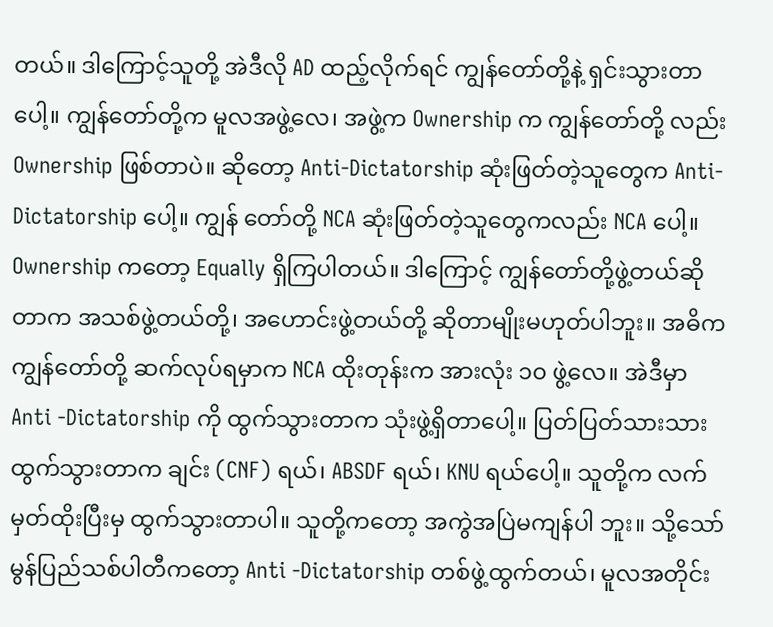တယ်။ ဒါကြောင့်သူတို့ အဲဒီလို AD ထည့်လိုက်ရင် ကျွန်တော်တို့နဲ့ ရှင်းသွားတာပေါ့။ ကျွန်တော်တို့က မူလအဖွဲ့လေ၊ အဖွဲ့က Ownership က ကျွန်တော်တို့ လည်း Ownership ဖြစ်တာပဲ။ ဆိုတော့ Anti-Dictatorship ဆုံးဖြတ်တဲ့သူတွေက Anti-Dictatorship ပေါ့။ ကျွန် တော်တို့ NCA ဆုံးဖြတ်တဲ့သူတွေကလည်း NCA ပေါ့။ Ownership ကတော့ Equally ရှိကြပါတယ်။ ဒါကြောင့် ကျွန်တော်တို့ဖွဲ့တယ်ဆိုတာက အသစ်ဖွဲ့တယ်တို့၊ အဟောင်းဖွဲ့တယ်တို့ ဆိုတာမျိုးမဟုတ်ပါဘူး။ အဓိက ကျွန်တော်တို့ ဆက်လုပ်ရမှာက NCA ထိုးတုန်းက အားလုံး ၁၀ ဖွဲ့လေ။ အဲဒီမှာ Anti -Dictatorship ကို ထွက်သွားတာက သုံးဖွဲ့ရှိတာပေါ့။ ပြတ်ပြတ်သားသား ထွက်သွားတာက ချင်း (CNF) ရယ်၊ ABSDF ရယ်၊ KNU ရယ်ပေါ့။ သူတို့က လက်မှတ်ထိုးပြီးမှ ထွက်သွားတာပါ။ သူတို့ကတော့ အကွဲအပြဲမကျန်ပါ ဘူး။ သို့သော် မွန်ပြည်သစ်ပါတီကတော့ Anti -Dictatorship တစ်ဖွဲ့ထွက်တယ်၊ မူလအတိုင်း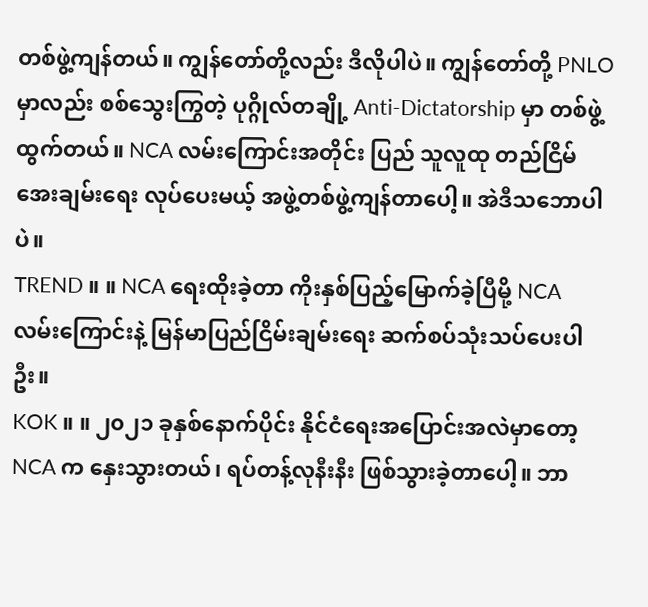တစ်ဖွဲ့ကျန်တယ်။ ကျွန်တော်တို့လည်း ဒီလိုပါပဲ။ ကျွန်တော်တို့ PNLO မှာလည်း စစ်သွေးကြွတဲ့ ပုဂ္ဂိုလ်တချို့ Anti-Dictatorship မှာ တစ်ဖွဲ့ထွက်တယ်။ NCA လမ်းကြောင်းအတိုင်း ပြည် သူလူထု တည်ငြိမ်အေးချမ်းရေး လုပ်ပေးမယ့် အဖွဲ့တစ်ဖွဲ့ကျန်တာပေါ့။ အဲဒီသဘောပါပဲ။
TREND ။ ။ NCA ရေးထိုးခဲ့တာ ကိုးနှစ်ပြည့်မြောက်ခဲ့ပြီမို့ NCA လမ်းကြောင်းနဲ့ မြန်မာပြည်ငြိမ်းချမ်းရေး ဆက်စပ်သုံးသပ်ပေးပါဦး။
KOK ။ ။ ၂၀၂၁ ခုနှစ်နောက်ပိုင်း နိုင်ငံရေးအပြောင်းအလဲမှာတော့ NCA က နှေးသွားတယ်၊ ရပ်တန့်လုနီးနီး ဖြစ်သွားခဲ့တာပေါ့။ ဘာ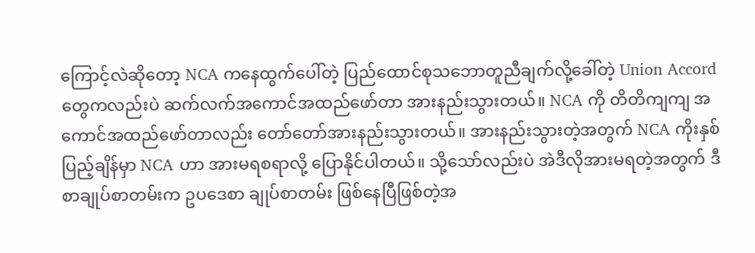ကြောင့်လဲဆိုတော့ NCA ကနေထွက်ပေါ်တဲ့ ပြည်ထောင်စုသဘောတူညီချက်လို့ခေါ်တဲ့ Union Accord တွေကလည်းပဲ ဆက်လက်အကောင်အထည်ဖော်တာ အားနည်းသွားတယ်။ NCA ကို တိတိကျကျ အကောင်အထည်ဖော်တာလည်း တော်တော်အားနည်းသွားတယ်။ အားနည်းသွားတဲ့အတွက် NCA ကိုးနှစ်ပြည့်ချိန်မှာ NCA ဟာ အားမရစရာလို့ ပြောနိုင်ပါတယ်။ သို့သော်လည်းပဲ အဲဒီလိုအားမရတဲ့အတွက် ဒီစာချုပ်စာတမ်းက ဥပဒေစာ ချုပ်စာတမ်း ဖြစ်နေပြီဖြစ်တဲ့အ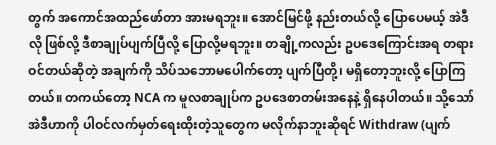တွက် အကောင်အထည်ဖော်တာ အားမရဘူး။ အောင်မြင်ဖို့ နည်းတယ်လို့ ပြောပေမယ့် အဲဒီလို ဖြစ်လို့ ဒီစာချုပ်ပျက်ပြီလို့ ပြောလို့မရဘူး။ တချို့ကလည်း ဥပဒေကြောင်းအရ တရားဝင်တယ်ဆိုတဲ့ အချက်ကို သိပ်သဘောမပေါက်တော့ ပျက်ပြီတို့၊ မရှိတော့ဘူးလို့ ပြောကြတယ်။ တကယ်တော့ NCA က မူလစာချုပ်က ဥပဒေစာတမ်းအနေနဲ့ ရှိနေပါတယ်။ သို့သော် အဲဒီဟာကို ပါဝင်လက်မှတ်ရေးထိုးတဲ့သူတွေက မလိုက်နာဘူးဆိုရင် Withdraw (ပျက်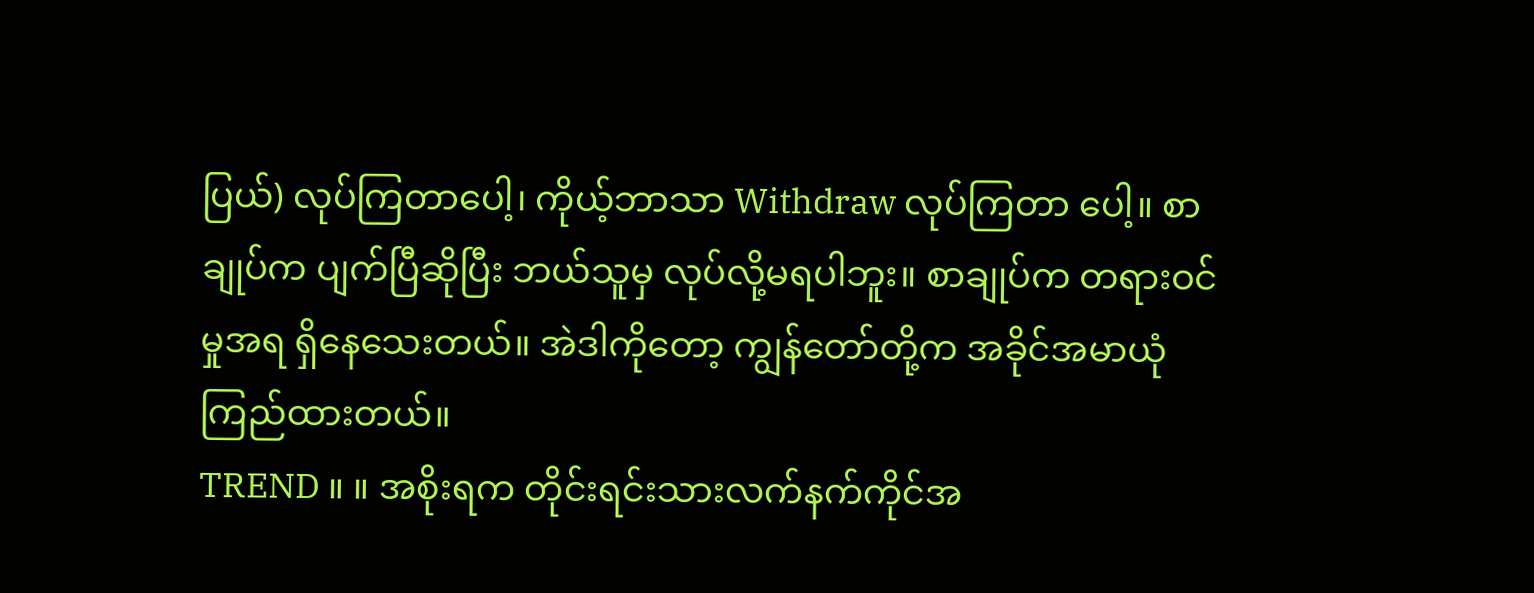ပြယ်) လုပ်ကြတာပေါ့၊ ကိုယ့်ဘာသာ Withdraw လုပ်ကြတာ ပေါ့။ စာချုပ်က ပျက်ပြီဆိုပြီး ဘယ်သူမှ လုပ်လို့မရပါဘူး။ စာချုပ်က တရားဝင်မှုအရ ရှိနေသေးတယ်။ အဲဒါကိုတော့ ကျွန်တော်တို့က အခိုင်အမာယုံကြည်ထားတယ်။
TREND ။ ။ အစိုးရက တိုင်းရင်းသားလက်နက်ကိုင်အ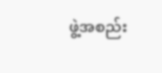ဖွဲ့အစည်း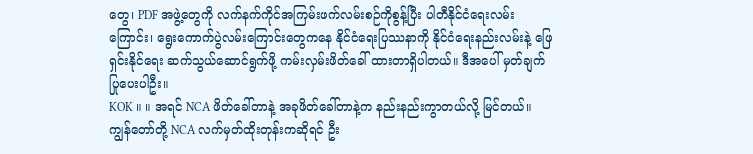တွေ၊ PDF အဖွဲ့တွေကို လက်နက်ကိုင်အကြမ်းဖက်လမ်းစဉ်ကိုစွန့်ပြီး ပါတီနိုင်ငံရေးလမ်းကြောင်း၊ ရွေးကောက်ပွဲလမ်းကြောင်းတွေကနေ နိုင်ငံရေးပြဿနာကို နိုင်ငံရေးနည်းလမ်းနဲ့ ဖြေရှင်းနိုင်ရေး ဆက်သွယ်ဆောင်ရွက်ဖို့ ကမ်းလှမ်းဖိတ်ခေါ် ထားတာရှိပါတယ်။ ဒီအပေါ် မှတ်ချက်ပြုပေးပါဦး။
KOK ။ ။ အရင် NCA ဖိတ်ခေါ်တာနဲ့ အခုဖိတ်ခေါ်တာနဲ့က နည်းနည်းကွာတယ်လို့ မြင်တယ်။ ကျွန်တော်တို့ NCA လက်မှတ်ထိုးတုန်းကဆိုရင် ဦး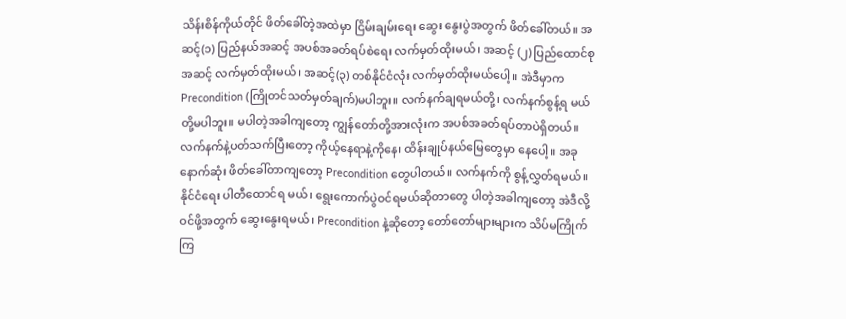သိန်းစိန်ကိုယ်တိုင် ဖိတ်ခေါ်တဲ့အထဲမှာ ငြိမ်းချမ်းရေး ဆွေး နွေးပွဲအတွက် ဖိတ်ခေါ်တယ်။ အဆင့်(၁) ပြည်နယ်အဆင့် အပစ်အခတ်ရပ်စဲရေး လက်မှတ်ထိုးမယ်၊ အဆင့် (၂) ပြည်ထောင်စုအဆင့် လက်မှတ်ထိုးမယ်၊ အဆင့်(၃) တစ်နိုင်ငံလုံး လက်မှတ်ထိုးမယ်ပေါ့။ အဲဒီမှာက Precondition (ကြိုတင်သတ်မှတ်ချက်)မပါဘူး။ လက်နက်ချရမယ်တို့၊ လက်နက်စွန့်ရ မယ်တို့မပါဘူး။ မပါတဲ့အခါကျတော့ ကျွန်တော်တို့အားလုံးက အပစ်အခတ်ရပ်တာပဲရှိတယ်။ လက်နက်နဲ့ပတ်သက်ပြီးတော့ ကိုယ့်နေရာနဲ့ကိုနေ၊ ထိန်းချုပ်နယ်မြေတွေမှာ နေပေါ့။ အခုနောက်ဆုံး ဖိတ်ခေါ်တာကျတော့ Precondition တွေပါတယ်။ လက်နက်ကို စွန့်လွှတ်ရမယ်။ နိုင်ငံရေး ပါတီထောင်ရ မယ်၊ ရွေးကောက်ပွဲဝင်ရမယ်ဆိုတာတွေ ပါတဲ့အခါကျတော့ အဲဒီလို့ ဝင်ဖို့အတွက် ဆွေးနွေးရမယ်၊ Precondition နဲ့ဆိုတော့ တော်တော်များများက သိပ်မကြိုက်ကြ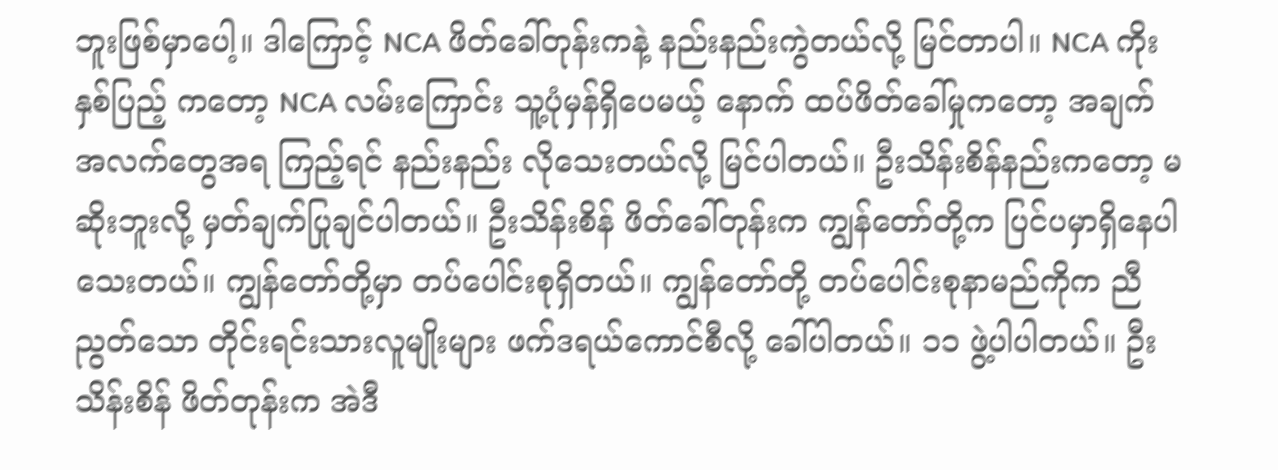ဘူးဖြစ်မှာပေါ့။ ဒါကြောင့် NCA ဖိတ်ခေါ်တုန်းကနဲ့ နည်းနည်းကွဲတယ်လို့ မြင်တာပါ။ NCA ကိုးနှစ်ပြည့် ကတော့ NCA လမ်းကြောင်း သူ့ပုံမှန်ရှိပေမယ့် နောက် ထပ်ဖိတ်ခေါ်မှုကတော့ အချက်အလက်တွေအရ ကြည့်ရင် နည်းနည်း လိုသေးတယ်လို့ မြင်ပါတယ်။ ဦးသိန်းစိန်နည်းကတော့ မဆိုးဘူးလို့ မှတ်ချက်ပြုချင်ပါတယ်။ ဦးသိန်းစိန် ဖိတ်ခေါ်တုန်းက ကျွန်တော်တို့က ပြင်ပမှာရှိနေပါသေးတယ်။ ကျွန်တော်တို့မှာ တပ်ပေါင်းစုရှိတယ်။ ကျွန်တော်တို့ တပ်ပေါင်းစုနာမည်ကိုက ညီညွတ်သော တိုင်းရင်းသားလူမျိုးများ ဖက်ဒရယ်ကောင်စီလို့ ခေါ်ပါတယ်။ ၁၁ ဖွဲ့ပါပါတယ်။ ဦးသိန်းစိန် ဖိတ်တုန်းက အဲဒီ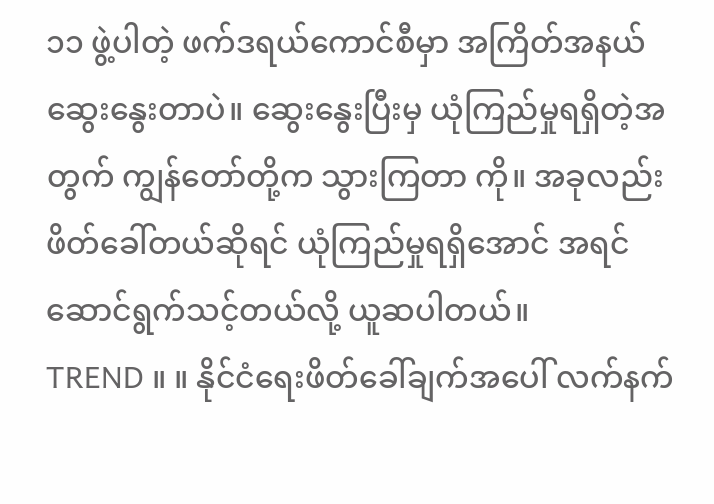၁၁ ဖွဲ့ပါတဲ့ ဖက်ဒရယ်ကောင်စီမှာ အကြိတ်အနယ် ဆွေးနွေးတာပဲ။ ဆွေးနွေးပြီးမှ ယုံကြည်မှုရရှိတဲ့အတွက် ကျွန်တော်တို့က သွားကြတာ ကို။ အခုလည်း ဖိတ်ခေါ်တယ်ဆိုရင် ယုံကြည်မှုရရှိအောင် အရင်ဆောင်ရွက်သင့်တယ်လို့ ယူဆပါတယ်။
TREND ။ ။ နိုင်ငံရေးဖိတ်ခေါ်ချက်အပေါ် လက်နက်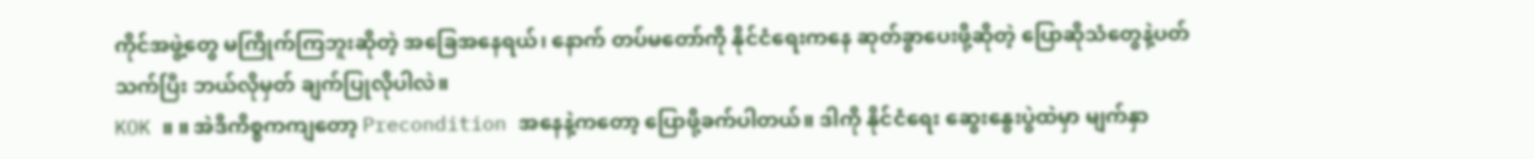ကိုင်အဖွဲ့တွေ မကြိုက်ကြဘူးဆိုတဲ့ အခြေအနေရယ်၊ နောက် တပ်မတော်ကို နိုင်ငံရေးကနေ ဆုတ်ခွာပေးဖို့ဆိုတဲ့ ပြောဆိုသံတွေနဲ့ပတ်သက်ပြီး ဘယ်လိုမှတ် ချက်ပြုလိုပါလဲ။
KOK ။ ။ အဲဒီကိစ္စကကျတော့ Precondition အနေနဲ့ကတော့ ပြောဖို့ခက်ပါတယ်။ ဒါကို နိုင်ငံရေး ဆွေးနွေးပွဲထဲမှာ မျက်နှာ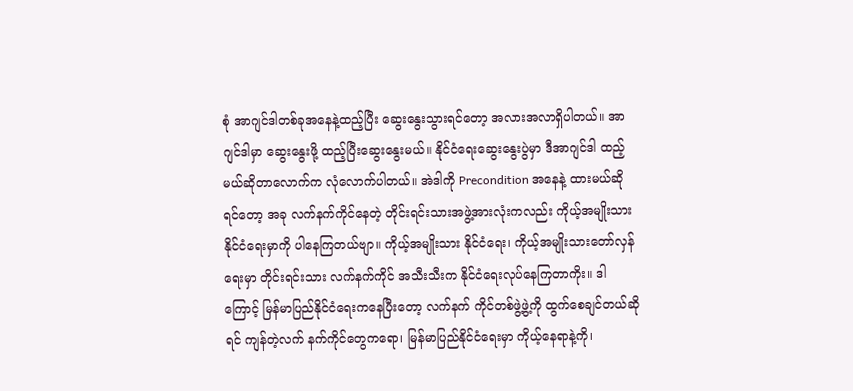စုံ အာဂျင်ဒါတစ်ခုအနေနဲ့ထည့်ပြီး ဆွေးနွေးသွားရင်တော့ အလားအလာရှိပါတယ်။ အာဂျင်ဒါမှာ ဆွေးနွေးဖို့ ထည့်ပြီးဆွေးနွေးမယ်။ နိုင်ငံရေးဆွေးနွေးပွဲမှာ ဒီအာဂျင်ဒါ ထည့် မယ်ဆိုတာလောက်က လုံလောက်ပါတယ်။ အဲဒါကို Precondition အနေနဲ့ ထားမယ်ဆိုရင်တော့ အခု လက်နက်ကိုင်နေတဲ့ တိုင်းရင်းသားအဖွဲ့အားလုံးကလည်း ကိုယ့်အမျိုးသား နိုင်ငံရေးမှာကို ပါနေကြတယ်ဗျာ။ ကိုယ့်အမျိုးသား နိုင်ငံရေး၊ ကိုယ့်အမျိုးသားတော်လှန်ရေးမှာ တိုင်းရင်းသား လက်နက်ကိုင် အသီးသီးက နိုင်ငံရေးလုပ်နေကြတာကိုး။ ဒါကြောင့် မြန်မာပြည်နိုင်ငံရေးကနေပြီးတော့ လက်နက် ကိုင်တစ်ဖွဲ့ဖွဲ့ကို ထွက်စေချင်တယ်ဆိုရင် ကျန်တဲ့လက် နက်ကိုင်တွေကရော၊ မြန်မာပြည်နိုင်ငံရေးမှာ ကိုယ့်နေရာနဲ့ကို၊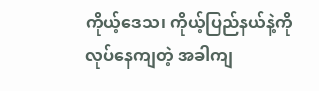ကိုယ့်ဒေသ၊ ကိုယ့်ပြည်နယ်နဲ့ကို လုပ်နေကျတဲ့ အခါကျ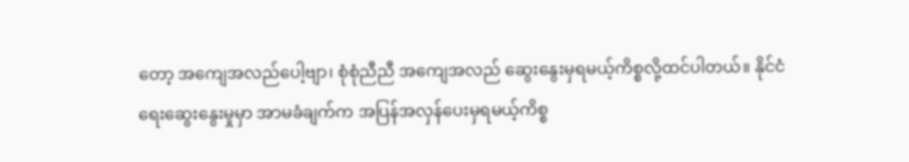တော့ အကျေအလည်ပေါ့ဗျာ၊ စုံစုံညီညီ အကျေအလည် ဆွေးနွေးမှရမယ့်ကိစ္စလို့ထင်ပါတယ်။ နိုင်ငံရေးဆွေးနွေးမှုမှာ အာမခံချက်က အပြန်အလှန်ပေးမှရမယ့်ကိစ္စ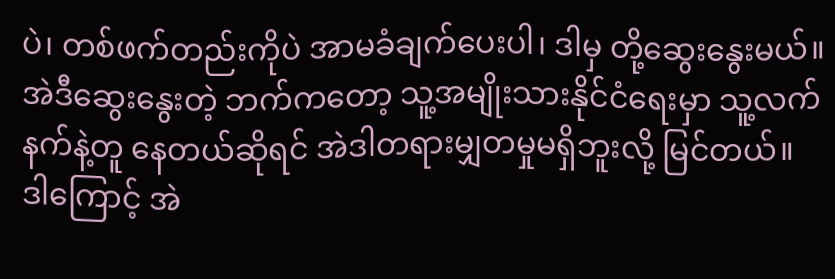ပဲ၊ တစ်ဖက်တည်းကိုပဲ အာမခံချက်ပေးပါ၊ ဒါမှ တို့ဆွေးနွေးမယ်။ အဲဒီဆွေးနွေးတဲ့ ဘက်ကတော့ သူ့အမျိုးသားနိုင်ငံရေးမှာ သူ့လက်နက်နဲ့တူ နေတယ်ဆိုရင် အဲဒါတရားမျှတမှုမရှိဘူးလို့ မြင်တယ်။ ဒါကြောင့် အဲ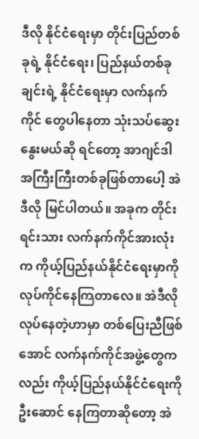ဒီလို နိုင်ငံရေးမှာ တိုင်းပြည်တစ်ခုရဲ့ နိုင်ငံရေး၊ ပြည်နယ်တစ်ခုချင်းရဲ့ နိုင်ငံရေးမှာ လက်နက်ကိုင် တွေပါနေတာ သုံးသပ်ဆွေးနွေးမယ်ဆို ရင်တော့ အာဂျင်ဒါအကြီးကြီးတစ်ခုဖြစ်တာပေါ့ အဲဒီလို မြင်ပါတယ်။ အခုက တိုင်းရင်းသား လက်နက်ကိုင်အားလုံးက ကိုယ့်ပြည်နယ်နိုင်ငံရေးမှာကို လုပ်ကိုင်နေကြတာလေ။ အဲဒီလိုလုပ်နေတဲ့ဟာမှာ တစ်ပြေးညီဖြစ်အောင် လက်နက်ကိုင်အဖွဲ့တွေကလည်း ကိုယ့်ပြည်နယ်နိုင်ငံရေးကို ဦးဆောင် နေကြတာဆိုတော့ အဲ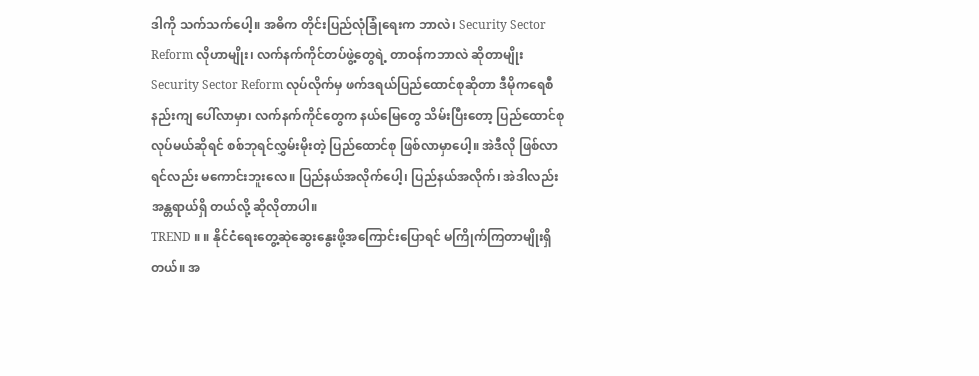ဒါကို သက်သက်ပေါ့။ အဓိက တိုင်းပြည်လုံခြုံရေးက ဘာလဲ၊ Security Sector Reform လိုဟာမျိုး၊ လက်နက်ကိုင်တပ်ဖွဲ့တွေရဲ့ တာဝန်ကဘာလဲ ဆိုတာမျိုး Security Sector Reform လုပ်လိုက်မှ ဖက်ဒရယ်ပြည်ထောင်စုဆိုတာ ဒီမိုကရေစီနည်းကျ ပေါ်လာမှာ၊ လက်နက်ကိုင်တွေက နယ်မြေတွေ သိမ်းပြီးတော့ ပြည်ထောင်စုလုပ်မယ်ဆိုရင် စစ်ဘုရင်လွှမ်းမိုးတဲ့ ပြည်ထောင်စု ဖြစ်လာမှာပေါ့။ အဲဒီလို ဖြစ်လာရင်လည်း မကောင်းဘူးလေ။ ပြည်နယ်အလိုက်ပေါ့၊ ပြည်နယ်အလိုက်၊ အဲဒါလည်း အန္တရာယ်ရှိ တယ်လို့ ဆိုလိုတာပါ။
TREND ။ ။ နိုင်ငံရေးတွေ့ဆုဲဆွေးနွေးဖို့အကြောင်းပြောရင် မကြိုက်ကြတာမျိုးရှိတယ်။ အ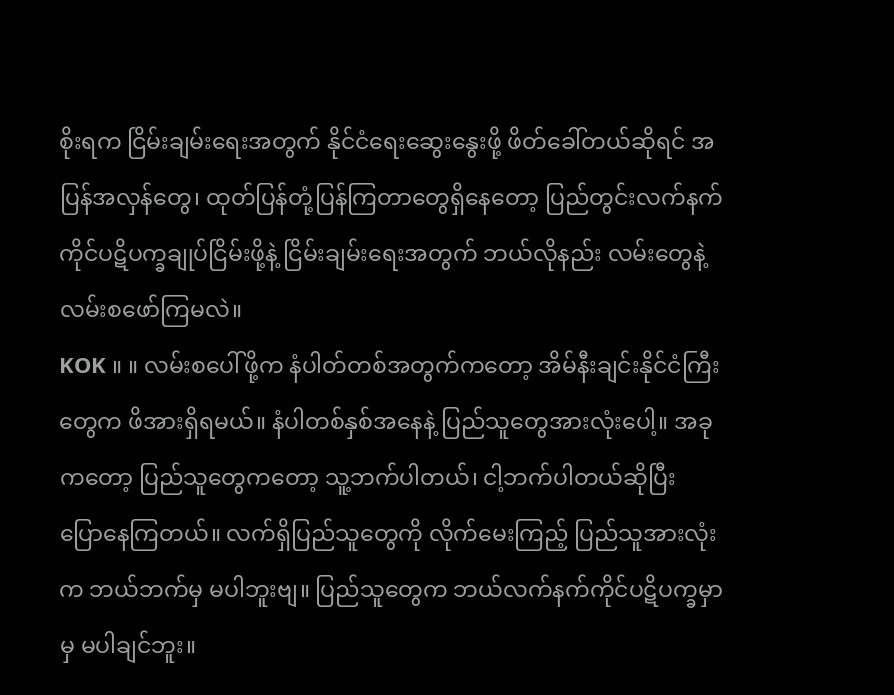စိုးရက ငြိမ်းချမ်းရေးအတွက် နိုင်ငံရေးဆွေးနွေးဖို့ ဖိတ်ခေါ်တယ်ဆိုရင် အပြန်အလှန်တွေ၊ ထုတ်ပြန်တုံ့ပြန်ကြတာတွေရှိနေတော့ ပြည်တွင်းလက်နက်ကိုင်ပဋိပက္ခချုပ်ငြိမ်းဖို့နဲ့ ငြိမ်းချမ်းရေးအတွက် ဘယ်လိုနည်း လမ်းတွေနဲ့ လမ်းစဖော်ကြမလဲ။
KOK ။ ။ လမ်းစပေါ်ဖို့က နံပါတ်တစ်အတွက်ကတော့ အိမ်နီးချင်းနိုင်ငံကြီးတွေက ဖိအားရှိရမယ်။ နံပါတစ်နှစ်အနေနဲ့ ပြည်သူတွေအားလုံးပေါ့။ အခုကတော့ ပြည်သူတွေကတော့ သူ့ဘက်ပါတယ်၊ ငါ့ဘက်ပါတယ်ဆိုပြီး ပြောနေကြတယ်။ လက်ရှိပြည်သူတွေကို လိုက်မေးကြည့် ပြည်သူအားလုံးက ဘယ်ဘက်မှ မပါဘူးဗျ။ ပြည်သူတွေက ဘယ်လက်နက်ကိုင်ပဋိပက္ခမှာမှ မပါချင်ဘူး။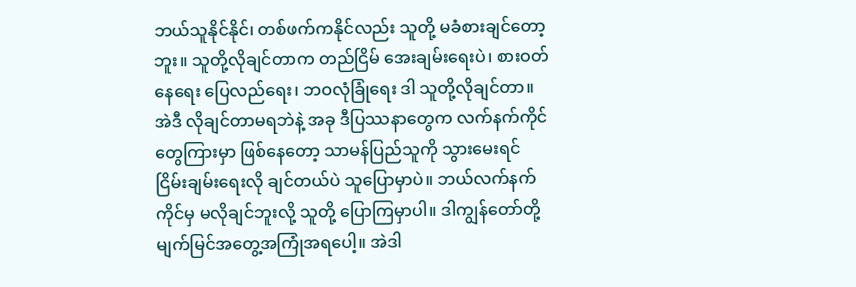ဘယ်သူနိုင်နိုင်၊ တစ်ဖက်ကနိုင်လည်း သူတို့ မခံစားချင်တော့ဘူး။ သူတို့လိုချင်တာက တည်ငြိမ် အေးချမ်းရေးပဲ၊ စားဝတ်နေရေး ပြေလည်ရေး၊ ဘဝလုံခြုံရေး ဒါ သူတို့လိုချင်တာ။ အဲဒီ လိုချင်တာမရဘဲနဲ့ အခု ဒီပြဿနာတွေက လက်နက်ကိုင်တွေကြားမှာ ဖြစ်နေတော့ သာမန်ပြည်သူကို သွားမေးရင် ငြိမ်းချမ်းရေးလို ချင်တယ်ပဲ သူပြောမှာပဲ။ ဘယ်လက်နက်ကိုင်မှ မလိုချင်ဘူးလို့ သူတို့ ပြောကြမှာပါ။ ဒါကျွန်တော်တို့ မျက်မြင်အတွေ့အကြုံအရပေါ့။ အဲဒါ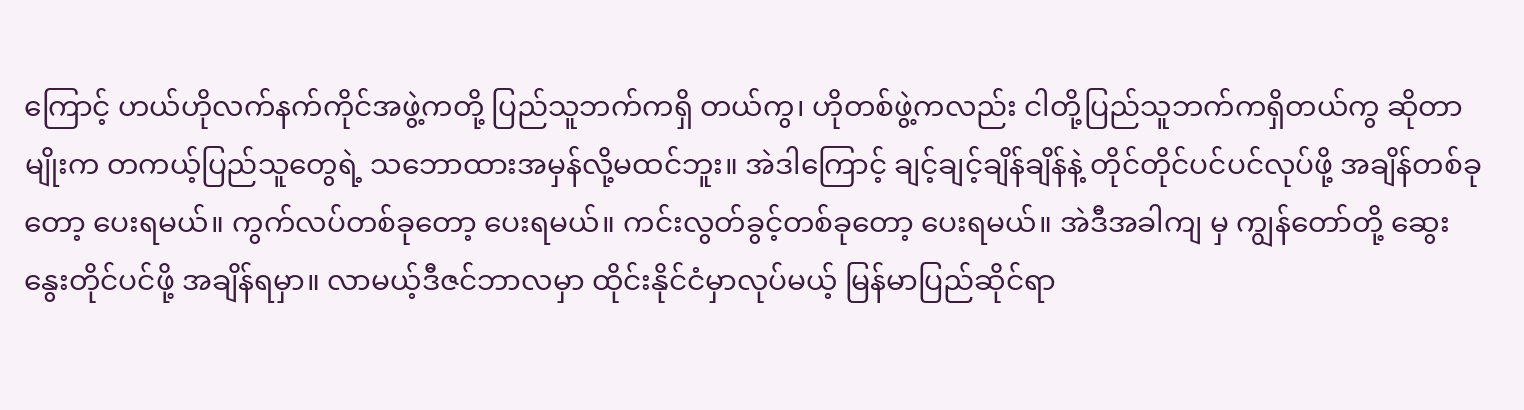ကြောင့် ဟယ်ဟိုလက်နက်ကိုင်အဖွဲ့ကတို့ ပြည်သူဘက်ကရှိ တယ်ကွ၊ ဟိုတစ်ဖွဲ့ကလည်း ငါတို့ပြည်သူဘက်ကရှိတယ်ကွ ဆိုတာမျိုးက တကယ့်ပြည်သူတွေရဲ့ သဘောထားအမှန်လို့မထင်ဘူး။ အဲဒါကြောင့် ချင့်ချင့်ချိန်ချိန်နဲ့ တိုင်တိုင်ပင်ပင်လုပ်ဖို့ အချိန်တစ်ခုတော့ ပေးရမယ်။ ကွက်လပ်တစ်ခုတော့ ပေးရမယ်။ ကင်းလွတ်ခွင့်တစ်ခုတော့ ပေးရမယ်။ အဲဒီအခါကျ မှ ကျွန်တော်တို့ ဆွေးနွေးတိုင်ပင်ဖို့ အချိန်ရမှာ။ လာမယ့်ဒီဇင်ဘာလမှာ ထိုင်းနိုင်ငံမှာလုပ်မယ့် မြန်မာပြည်ဆိုင်ရာ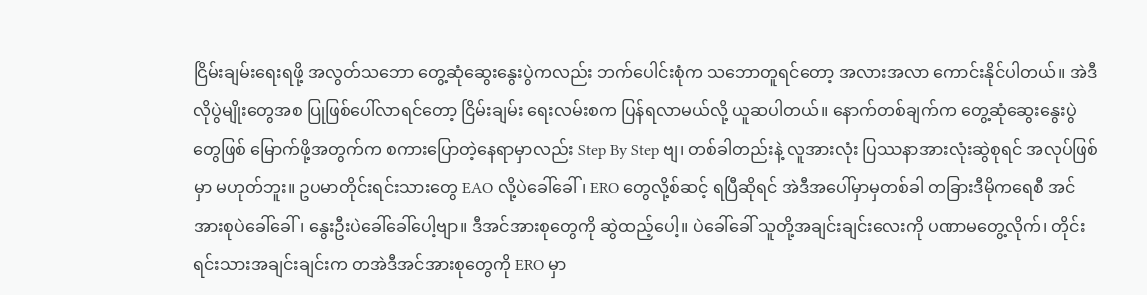ငြိမ်းချမ်းရေးရဖို့ အလွတ်သဘော တွေ့ဆုံဆွေးနွေးပွဲကလည်း ဘက်ပေါင်းစုံက သဘောတူရင်တော့ အလားအလာ ကောင်းနိုင်ပါတယ်။ အဲဒီလိုပွဲမျိုးတွေအစ ပြုဖြစ်ပေါ်လာရင်တော့ ငြိမ်းချမ်း ရေးလမ်းစက ပြန်ရလာမယ်လို့ ယူဆပါတယ်။ နောက်တစ်ချက်က တွေ့ဆုံဆွေးနွေးပွဲတွေဖြစ် မြောက်ဖို့အတွက်က စကားပြောတဲ့နေရာမှာလည်း Step By Step ဗျ၊ တစ်ခါတည်းနဲ့ လူအားလုံး ပြဿနာအားလုံးဆွဲစုရင် အလုပ်ဖြစ်မှာ မဟုတ်ဘူး။ ဥပမာတိုင်းရင်းသားတွေ EAO လို့ပဲခေါ်ခေါ်၊ ERO တွေလို့စ်ဆင့် ရပြီဆိုရင် အဲဒီအပေါ်မှာမှတစ်ခါ တခြားဒီမိုကရေစီ အင်အားစုပဲခေါ်ခေါ်၊ နွေးဦးပဲခေါ်ခေါ်ပေါ့ဗျာ။ ဒီအင်အားစုတွေကို ဆွဲထည့်ပေါ့။ ပဲခေါ်ခေါ် သူတို့အချင်းချင်းလေးကို ပဏာမတွေ့လိုက်၊ တိုင်းရင်းသားအချင်းချင်းက တအဲဒီအင်အားစုတွေကို ERO မှာ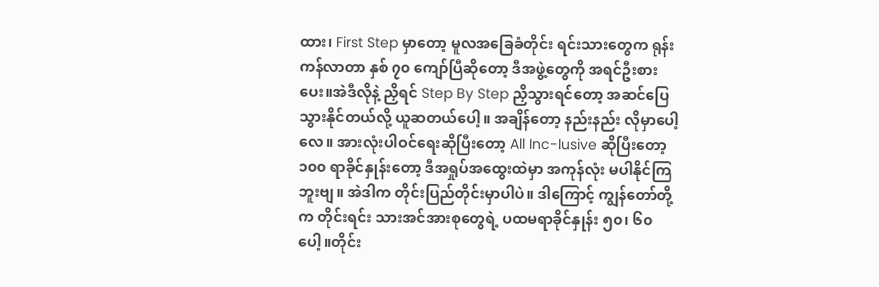ထား၊ First Step မှာတော့ မူလအခြေခံတိုင်း ရင်းသားတွေက ရုန်းကန်လာတာ နှစ် ၇၀ ကျော်ပြီဆိုတော့ ဒီအဖွဲ့တွေကို အရင်ဦးစားပေး။အဲဒီလိုနဲ့ ညှိရင် Step By Step ညှိသွားရင်တော့ အဆင်ပြေသွားနိုင်တယ်လို့ ယူဆတယ်ပေါ့။ အချိန်တော့ နည်းနည်း လိုမှာပေါ့လေ။ အားလုံးပါဝင်ရေးဆိုပြီးတော့ All Inc-lusive ဆိုပြီးတော့ ၁၀၀ ရာခိုင်နှုန်းတော့ ဒီအရှုပ်အထွေးထဲမှာ အကုန်လုံး မပါနိုင်ကြဘူးဗျ။ အဲဒါက တိုင်းပြည်တိုင်းမှာပါပဲ။ ဒါကြောင့် ကျွန်တော်တို့က တိုင်းရင်း သားအင်အားစုတွေရဲ့ ပထမရာခိုင်နှုန်း ၅၀၊ ၆၀ ပေါ့။တိုင်း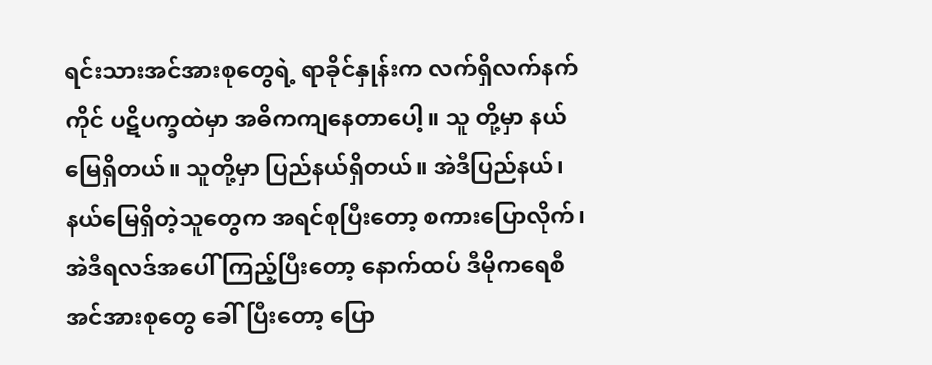ရင်းသားအင်အားစုတွေရဲ့ ရာခိုင်နှုန်းက လက်ရှိလက်နက်ကိုင် ပဋိပက္ခထဲမှာ အဓိကကျနေတာပေါ့။ သူ တို့မှာ နယ်မြေရှိတယ်။ သူတို့မှာ ပြည်နယ်ရှိတယ်။ အဲဒီပြည်နယ်၊ နယ်မြေရှိတဲ့သူတွေက အရင်စုပြီးတော့ စကားပြောလိုက်၊ အဲဒီရလဒ်အပေါ် ကြည့်ပြီးတော့ နောက်ထပ် ဒီမိုကရေစီအင်အားစုတွေ ခေါ်ပြီးတော့ ပြော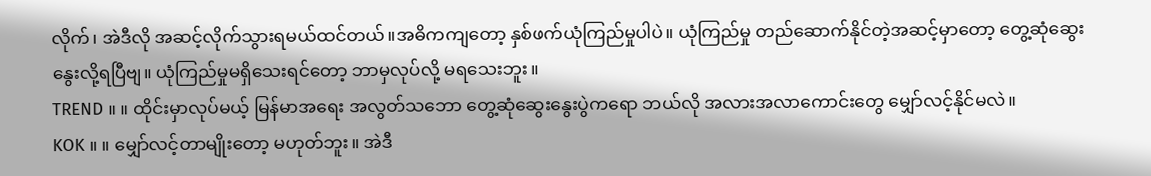လိုက်၊ အဲဒီလို အဆင့်လိုက်သွားရမယ်ထင်တယ်။အဓိကကျတော့ နှစ်ဖက်ယုံကြည်မှုပါပဲ။ ယုံကြည်မှု တည်ဆောက်နိုင်တဲ့အဆင့်မှာတော့ တွေ့ဆုံဆွေးနွေးလို့ရပြီဗျ။ ယုံကြည်မှုမရှိသေးရင်တော့ ဘာမှလုပ်လို့ မရသေးဘူး။
TREND ။ ။ ထိုင်းမှာလုပ်မယ့် မြန်မာအရေး အလွတ်သဘော တွေ့ဆုံဆွေးနွေးပွဲကရော ဘယ်လို အလားအလာကောင်းတွေ မျှော်လင့်နိုင်မလဲ။
KOK ။ ။ မျှော်လင့်တာမျိုးတော့ မဟုတ်ဘူး။ အဲဒီ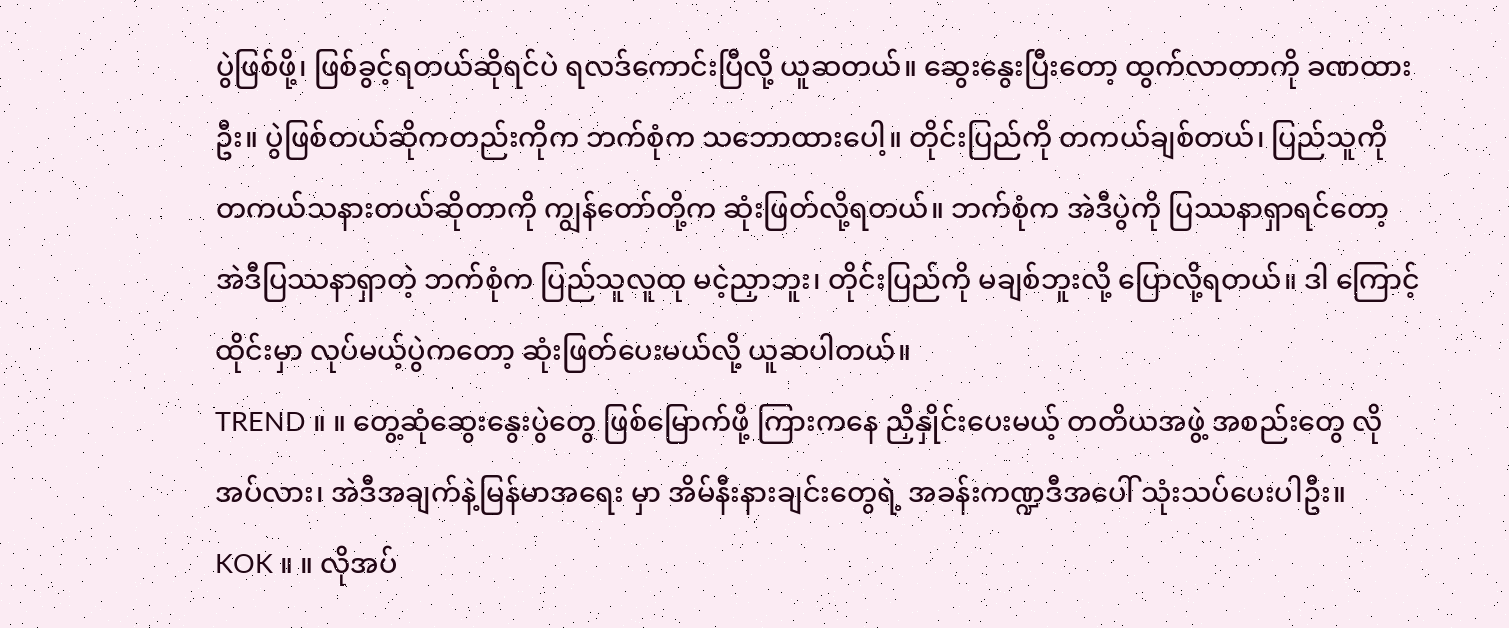ပွဲဖြစ်ဖို့၊ ဖြစ်ခွင့်ရတယ်ဆိုရင်ပဲ ရလဒ်ကောင်းပြီလို့ ယူဆတယ်။ ဆွေးနွေးပြီးတော့ ထွက်လာတာကို ခဏထားဦး။ ပွဲဖြစ်တယ်ဆိုကတည်းကိုက ဘက်စုံက သဘောထားပေါ့။ တိုင်းပြည်ကို တကယ်ချစ်တယ်၊ ပြည်သူကို တကယ်သနားတယ်ဆိုတာကို ကျွန်တော်တို့က ဆုံးဖြတ်လို့ရတယ်။ ဘက်စုံက အဲဒီပွဲကို ပြဿနာရှာရင်တော့ အဲဒီပြဿနာရှာတဲ့ ဘက်စုံက ပြည်သူလူထု မငဲ့ညှာဘူး၊ တိုင်းပြည်ကို မချစ်ဘူးလို့ ပြောလို့ရတယ်။ ဒါ ကြောင့် ထိုင်းမှာ လုပ်မယ့်ပွဲကတော့ ဆုံးဖြတ်ပေးမယ်လို့ ယူဆပါတယ်။
TREND ။ ။ တွေ့ဆုံဆွေးနွေးပွဲတွေ ဖြစ်မြောက်ဖို့ ကြားကနေ ညှိနှိုင်းပေးမယ့် တတိယအဖွဲ့ အစည်းတွေ လိုအပ်လား၊ အဲဒီအချက်နဲ့မြန်မာအရေး မှာ အိမ်နီးနားချင်းတွေရဲ့ အခန်းကဏ္ဍဒီအပေါ် သုံးသပ်ပေးပါဦး။
KOK ။ ။ လိုအပ်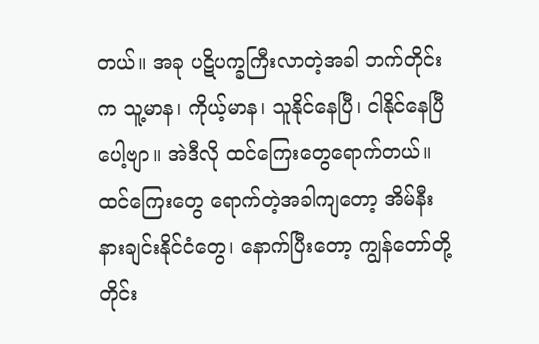တယ်။ အခု ပဋိပက္ခကြီးလာတဲ့အခါ ဘက်တိုင်းက သူ့မာန၊ ကိုယ့်မာန၊ သူနိုင်နေပြီ၊ ငါနိုင်နေပြီပေါ့ဗျာ။ အဲဒီလို ထင်ကြေးတွေရောက်တယ်။ ထင်ကြေးတွေ ရောက်တဲ့အခါကျတော့ အိမ်နီးနားချင်းနိုင်ငံတွေ၊ နောက်ပြီးတော့ ကျွန်တော်တို့ တိုင်း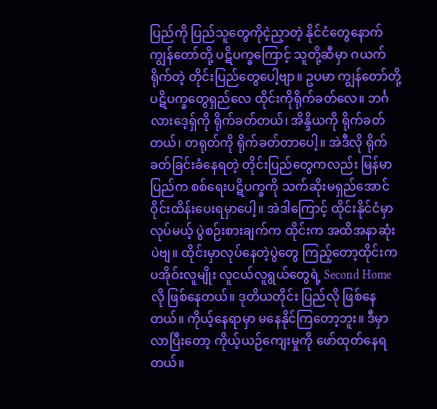ပြည်ကို ပြည်သူတွေကိုငဲ့ညှာတဲ့ နိုင်ငံတွေနောက် ကျွန်တော်တို့ ပဋိပက္ခကြောင့် သူတို့ဆီမှာ ဂယက်ရိုက်တဲ့ တိုင်းပြည်တွေပေါ့ဗျာ။ ဥပမာ ကျွန်တော်တို့ ပဋိပက္ခတွေရှည်လေ ထိုင်းကိုရိုက်ခတ်လေ။ ဘင်္ဂလားဒေ့ရှ်ကို ရိုက်ခတ်တယ်၊ အိန္ဒိယကို ရိုက်ခတ်တယ်၊ တရုတ်ကို ရိုက်ခတ်တာပေါ့။ အဲဒီလို ရိုက်ခတ်ခြင်းခံနေရတဲ့ တိုင်းပြည်တွေကလည်း မြန်မာပြည်က စစ်ရေးပဋိပက္ခကို သက်ဆိုးမရှည်အောင် ဝိုင်းထိန်းပေးရမှာပေါ့။ အဲဒါကြောင့် ထိုင်းနိုင်ငံမှာလုပ်မယ့် ပွဲစဉ်းစားချက်က ထိုင်းက အထိအနာဆုံးပဲဗျ။ ထိုင်းမှာလုပ်နေတဲ့ပွဲတွေ ကြည့်တော့ထိုင်းက ပအိုဝ်းလူမျိုး လူငယ်လူရွယ်တွေရဲ့ Second Home လို ဖြစ်နေတယ်။ ဒုတိယတိုင်း ပြည်လို ဖြစ်နေတယ်။ ကိုယ့်နေရာမှာ မနေနိုင်ကြတော့ဘူး။ ဒီမှာလာပြီးတော့ ကိုယ့်ယဉ်ကျေးမှုကို ဖော်ထုတ်နေရတယ်။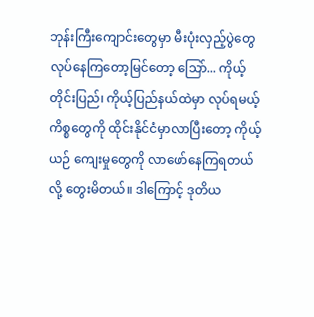ဘုန်းကြီးကျောင်းတွေမှာ မီးပုံးလှည့်ပွဲတွေ လုပ်နေကြတော့မြင်တော့ သြော်... ကိုယ့်တိုင်းပြည်၊ ကိုယ့်ပြည်နယ်ထဲမှာ လုပ်ရမယ့်ကိစ္စတွေကို ထိုင်းနိုင်ငံမှာလာပြီးတော့ ကိုယ့်ယဉ် ကျေးမှုတွေကို လာဖော်နေကြရတယ်လို့ တွေးမိတယ်။ ဒါကြောင့် ဒုတိယ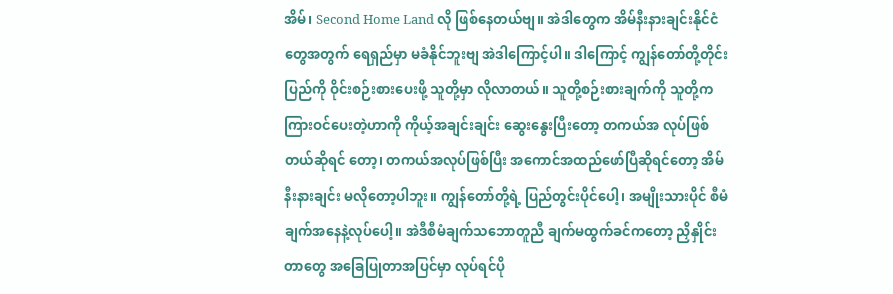အိမ်၊ Second Home Land လို ဖြစ်နေတယ်ဗျ။ အဲဒါတွေက အိမ်နီးနားချင်းနိုင်ငံတွေအတွက် ရေရှည်မှာ မခံနိုင်ဘူးဗျ အဲဒါကြောင့်ပါ။ ဒါကြောင့် ကျွန်တော်တို့တိုင်းပြည်ကို ဝိုင်းစဉ်းစားပေးဖို့ သူတို့မှာ လိုလာတယ်။ သူတို့စဉ်းစားချက်ကို သူတို့က ကြားဝင်ပေးတဲ့ဟာကို ကိုယ့်အချင်းချင်း ဆွေးနွေးပြီးတော့ တကယ်အ လုပ်ဖြစ်တယ်ဆိုရင် တော့၊ တကယ်အလုပ်ဖြစ်ပြီး အကောင်အထည်ဖော်ပြီဆိုရင်တော့ အိမ်နီးနားချင်း မလိုတော့ပါဘူး။ ကျွန်တော်တို့ရဲ့ ပြည်တွင်းပိုင်ပေါ့၊ အမျိုးသားပိုင် စီမံချက်အနေနဲ့လုပ်ပေါ့။ အဲဒီစီမံချက်သဘောတူညီ ချက်မထွက်ခင်ကတော့ ညှိနှိုင်းတာတွေ အခြေပြုတာအပြင်မှာ လုပ်ရင်ပို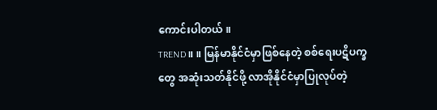ကောင်းပါတယ်။
TREND ။ ။ မြန်မာနိုင်ငံမှာဖြစ်နေတဲ့ စစ်ရေးပဋိပက္ခတွေ အဆုံးသတ်နိုင်ဖို့ လာအိုနိုင်ငံမှာပြုလုပ်တဲ့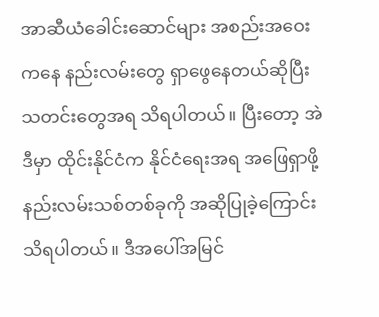အာဆီယံခေါင်းဆောင်များ အစည်းအဝေးကနေ နည်းလမ်းတွေ ရှာဖွေနေတယ်ဆိုပြီး သတင်းတွေအရ သိရပါတယ်။ ပြီးတော့ အဲဒီမှာ ထိုင်းနိုင်ငံက နိုင်ငံရေးအရ အဖြေရှာဖို့ နည်းလမ်းသစ်တစ်ခုကို အဆိုပြုခဲ့ကြောင်း သိရပါတယ်။ ဒီအပေါ်အမြင်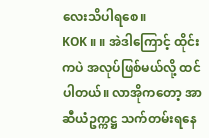လေးသိပါရစေ။
KOK ။ ။ အဲဒါကြောင့် ထိုင်းကပဲ အလုပ်ဖြစ်မယ်လို့ ထင်ပါတယ်။ လာအိုကတော့ အာဆီယံဥက္ကဋ္ဌ သက်တမ်းရနေ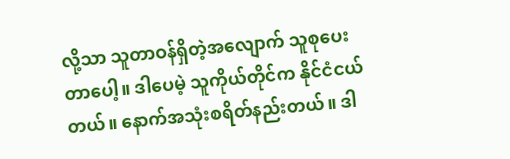လို့သာ သူတာဝန်ရှိတဲ့အလျောက် သူစုပေးတာပေါ့။ ဒါပေမဲ့ သူကိုယ်တိုင်က နိုင်ငံငယ်တယ်။ နောက်အသုံးစရိတ်နည်းတယ်။ ဒါ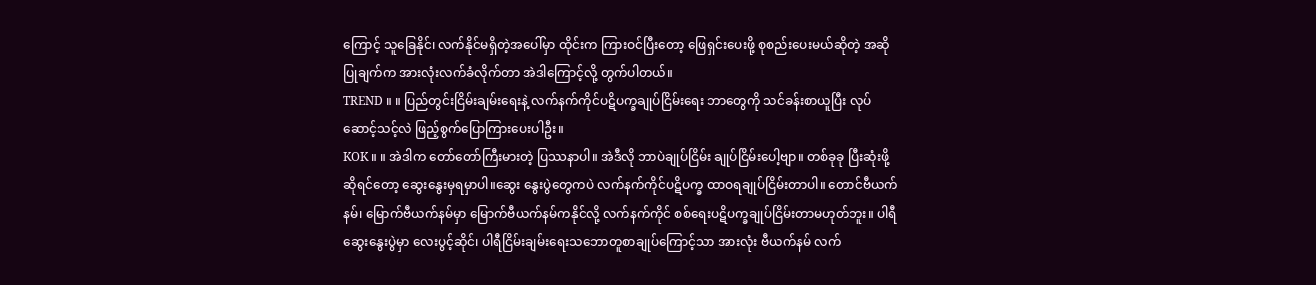ကြောင့် သူခြေနိုင်၊ လက်နိုင်မရှိတဲ့အပေါ်မှာ ထိုင်းက ကြားဝင်ပြီးတော့ ဖြေရှင်းပေးဖို့ စုစည်းပေးမယ်ဆိုတဲ့ အဆိုပြုချက်က အားလုံးလက်ခံလိုက်တာ အဲဒါကြောင့်လို့ တွက်ပါတယ်။
TREND ။ ။ ပြည်တွင်းငြိမ်းချမ်းရေးနဲ့ လက်နက်ကိုင်ပဋိပက္ခချုပ်ငြိမ်းရေး ဘာတွေကို သင်ခန်းစာယူပြီး လုပ်ဆောင့်သင့်လဲ ဖြည့်စွက်ပြောကြားပေးပါဦး။
KOK ။ ။ အဲဒါက တော်တော်ကြီးမားတဲ့ ပြဿနာပါ။ အဲဒီလို ဘာပဲချုပ်ငြိမ်း ချုပ်ငြိမ်းပေါ့ဗျာ။ တစ်ခုခု ပြီးဆုံးဖို့ဆိုရင်တော့ ဆွေးနွေးမှရမှာပါ။ဆွေး နွေးပွဲတွေကပဲ လက်နက်ကိုင်ပဋိပက္ခ ထာဝရချုပ်ငြိမ်းတာပါ။ တောင်ဗီယက်နမ်၊ မြောက်ဗီယက်နမ်မှာ မြောက်ဗီယက်နမ်ကနိုင်လို့ လက်နက်ကိုင် စစ်ရေးပဋိပက္ခချုပ်ငြိမ်းတာမဟုတ်ဘူး။ ပါရီဆွေးနွေးပွဲမှာ လေးပွင့်ဆိုင်၊ ပါရီငြိမ်းချမ်းရေးသဘောတူစာချုပ်ကြောင့်သာ အားလုံး ဗီယက်နမ် လက်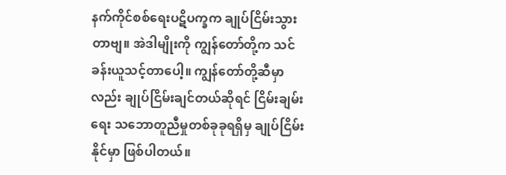နက်ကိုင်စစ်ရေးပဋိပက္ခက ချုပ်ငြိမ်းသွားတာဗျ။ အဲဒါမျိုးကို ကျွန်တော်တို့က သင်ခန်းယူသင့်တာပေါ့။ ကျွန်တော်တို့ဆီမှာလည်း ချုပ်ငြိမ်းချင်တယ်ဆိုရင် ငြိမ်းချမ်းရေး သဘောတူညီမှုတစ်ခုခုရရှိမှ ချုပ်ငြိမ်းနိုင်မှာ ဖြစ်ပါတယ်။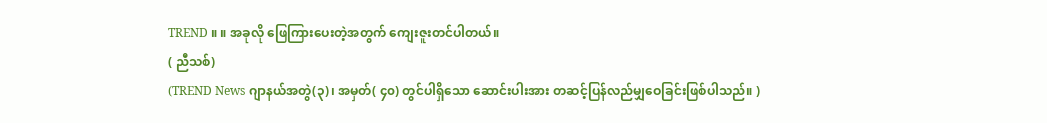TREND ။ ။ အခုလို ဖြေကြားပေးတဲ့အတွက် ကျေးဇူးတင်ပါတယ်။
( ညီသစ်)
(TREND News ဂျာနယ်အတွဲ(၃)၊ အမှတ်( ၄၀) တွင်ပါရှိသော ဆောင်းပါးအား တဆင့်ပြန်လည်မျှဝေခြင်းဖြစ်ပါသည်။ )